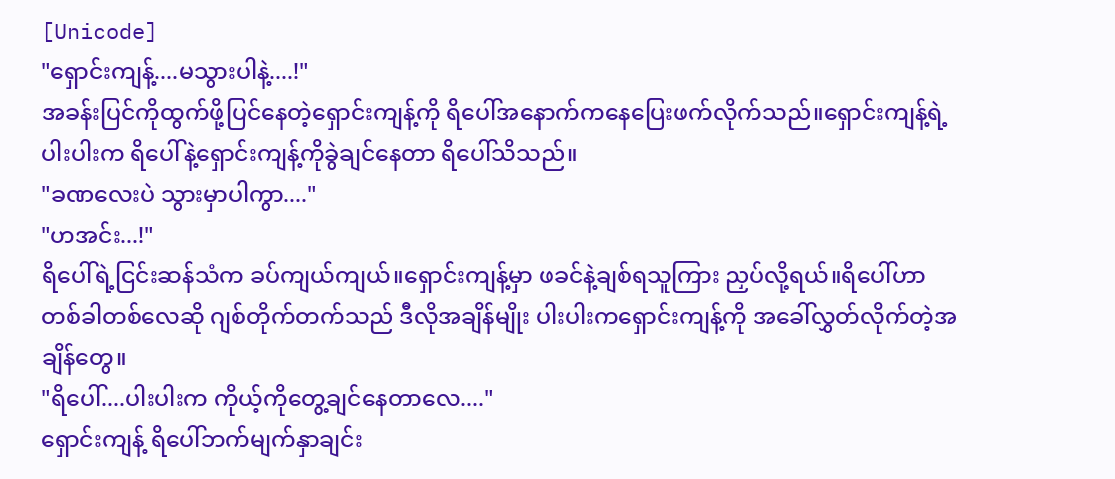[Unicode]
"ရှောင်းကျန့်....မသွားပါနဲ့....!"
အခန်းပြင်ကိုထွက်ဖို့ပြင်နေတဲ့ရှောင်းကျန့်ကို ရိပေါ်အနောက်ကနေပြေးဖက်လိုက်သည်။ရှောင်းကျန့်ရဲ့ပါးပါးက ရိပေါ်နဲ့ရှောင်းကျန့်ကိုခွဲချင်နေတာ ရိပေါ်သိသည်။
"ခဏလေးပဲ သွားမှာပါကွာ...."
"ဟအင်း...!"
ရိပေါ်ရဲ့ငြင်းဆန်သံက ခပ်ကျယ်ကျယ်။ရှောင်းကျန့်မှာ ဖခင်နဲ့ချစ်ရသူကြား ညှပ်လို့ရယ်။ရိပေါ်ဟာ တစ်ခါတစ်လေဆို ဂျစ်တိုက်တက်သည် ဒီလိုအချိန်မျိုး ပါးပါးကရှောင်းကျန့်ကို အခေါ်လွှတ်လိုက်တဲ့အချိန်တွေ။
"ရိပေါ်....ပါးပါးက ကိုယ့်ကိုတွေ့ချင်နေတာလေ...."
ရှောင်းကျန့် ရိပေါ်ဘက်မျက်နှာချင်း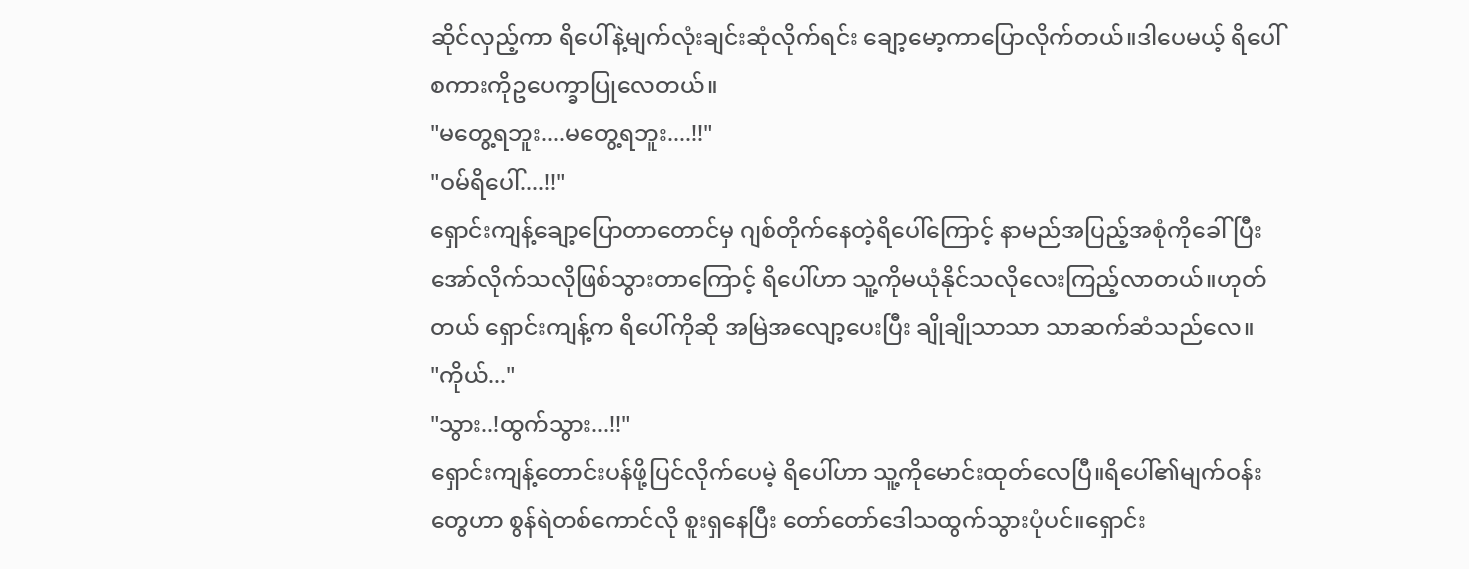ဆိုင်လှည့်ကာ ရိပေါ်နဲ့မျက်လုံးချင်းဆုံလိုက်ရင်း ချော့မော့ကာပြောလိုက်တယ်။ဒါပေမယ့် ရိပေါ်စကားကိုဥပေက္ခာပြုလေတယ်။
"မတွေ့ရဘူး....မတွေ့ရဘူး....!!"
"ဝမ်ရိပေါ်....!!"
ရှောင်းကျန့်ချော့ပြောတာတောင်မှ ဂျစ်တိုက်နေတဲ့ရိပေါ်ကြောင့် နာမည်အပြည့်အစုံကိုခေါ်ပြီး အော်လိုက်သလိုဖြစ်သွားတာကြောင့် ရိပေါ်ဟာ သူ့ကိုမယုံနိုင်သလိုလေးကြည့်လာတယ်။ဟုတ်တယ် ရှောင်းကျန့်က ရိပေါ်ကိုဆို အမြဲအလျော့ပေးပြီး ချိုချိုသာသာ သာဆက်ဆံသည်လေ။
"ကိုယ်..."
"သွား..!ထွက်သွား...!!"
ရှောင်းကျန့်တောင်းပန်ဖို့ပြင်လိုက်ပေမဲ့ ရိပေါ်ဟာ သူ့ကိုမောင်းထုတ်လေပြီ။ရိပေါ်၏မျက်ဝန်းတွေဟာ စွန်ရဲတစ်ကောင်လို စူးရှနေပြီး တော်တော်ဒေါသထွက်သွားပုံပင်။ရှောင်း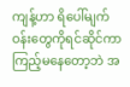ကျန့်ဟာ ရိပေါ်မျက်ဝန်းတွေကိုရင်ဆိုင်ကာ ကြည့်မနေတော့ဘဲ အ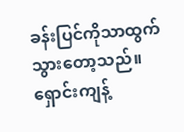ခန်းပြင်ကိုသာထွက်သွားတော့သည်။
ရှောင်းကျန့်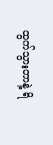ထွက်သွားတာနဲ့ ရိ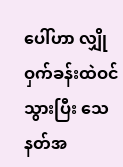ပေါ်ဟာ လျှိုဝှက်ခန်းထဲဝင်သွားပြီး သေနတ်အ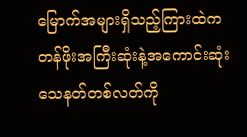မြောက်အများရှိသည့်ကြားထဲက တန်ဖိုးအကြီးဆုံးနဲ့အကောင်းဆုံး သေနတ်တစ်လတ်ကို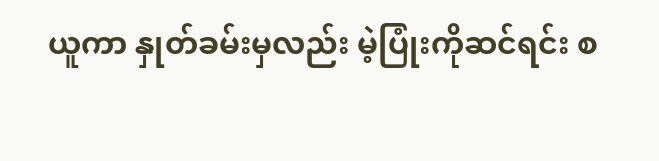ယူကာ နှုတ်ခမ်းမှလည်း မဲ့ပြုံးကိုဆင်ရင်း စ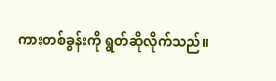ကားတစ်ခွန်းကို ရွတ်ဆိုလိုက်သည်။